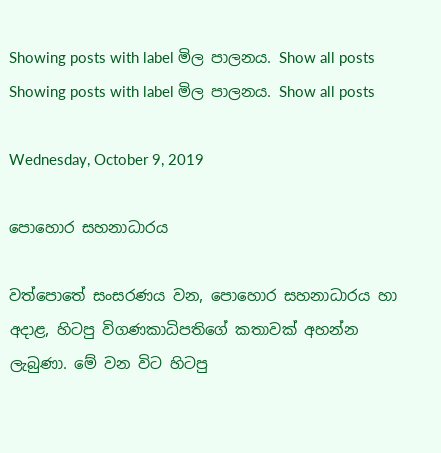Showing posts with label මිල පාලනය. Show all posts
Showing posts with label මිල පාලනය. Show all posts

Wednesday, October 9, 2019

පොහොර සහනාධාරය

වත්පොතේ සංසරණය වන, පොහොර සහනාධාරය හා අදාළ, හිටපු විගණකාධිපතිගේ කතාවක් අහන්න ලැබුණා. මේ වන විට හිටපු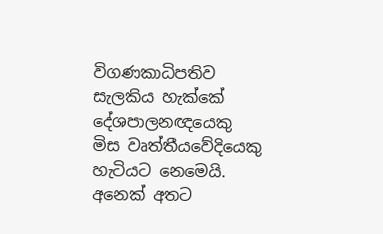විගණකාධිපතිව සැලකිය හැක්කේ දේශපාලනඥයෙකු මිස වෘත්තීයවේදියෙකු හැටියට නෙමෙයි. අනෙක් අතට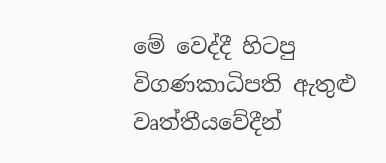මේ වෙද්දී හිටපු විගණකාධිපති ඇතුළු වෘත්තීයවේදීන්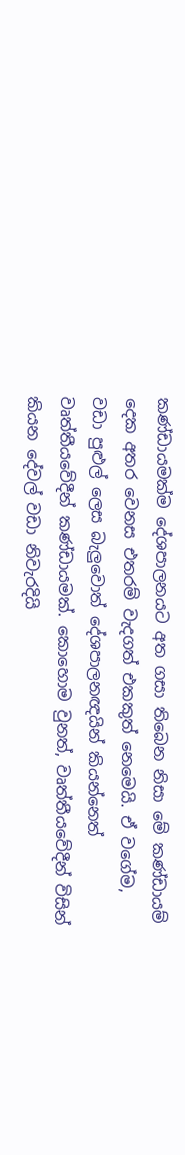කණ්ඩායමක්ම දේශපාලනයට අත ගසා තිබෙන නිසා මේ කණ්ඩායම් දෙක අතර වෙනස එතරම් වැදගත් එකකුත් නෙමෙයි. ඒ වගේම, වඩා පුළුල් ලෙස බැලුවොත් දේශපාලනඥයින් කියන්නෙත් වෘත්තීයවේදීන් කණ්ඩායමක්. කොහොම වුනත්, වෘත්තීයවේදීන් විසින් කියන දේවල් වඩා නිවැරදියි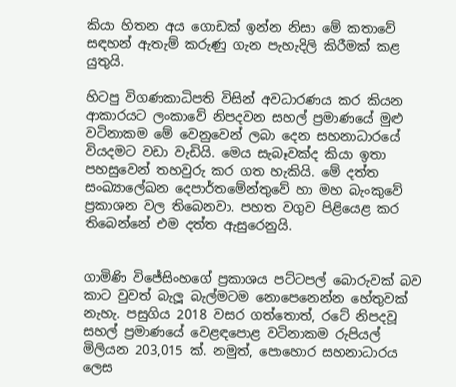කියා හිතන අය ගොඩක් ඉන්න නිසා මේ කතාවේ සඳහන් ඇතැම් කරුණු ගැන පැහැදිලි කිරීමක් කළ යුතුයි.

හිටපු විගණකාධිපති විසින් අවධාරණය කර කියන ආකාරයට ලංකාවේ නිපදවන සහල් ප්‍රමාණයේ මුළු වටිනාකම මේ වෙනුවෙන් ලබා දෙන සහනාධාරයේ වියදමට වඩා වැඩියි. මෙය සැබෑවක්ද කියා ඉතා පහසුවෙන් තහවුරු කර ගත හැකියි. මේ දත්ත සංඛ්‍යාලේඛන දෙපාර්තමේන්තුවේ හා මහ බැංකුවේ ප්‍රකාශන වල තිබෙනවා. පහත වගුව පිළියෙළ කර තිබෙන්නේ එම දත්ත ඇසුරෙනුයි.


ගාමිණි විජේසිංහගේ ප්‍රකාශය පට්ටපල් බොරුවක් බව කාට වුවත් බැලූ බැල්මටම නොපෙනෙන්න හේතුවක් නැහැ. පසුගිය 2018 වසර ගත්තොත්, රටේ නිපදවූ සහල් ප්‍රමාණයේ වෙළඳපොළ වටිනාකම රුපියල් මිලියන 203,015 ක්. නමුත්, පොහොර සහනාධාරය ලෙස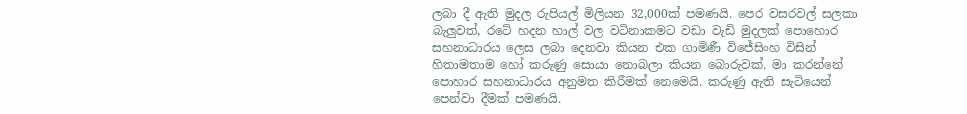ලබා දී ඇති මුදල රුපියල් මිලියන 32,000ක් පමණයි. පෙර වසරවල් සලකා බැලුවත්, රටේ හදන හාල් වල වටිනාකමට වඩා වැඩි මුදලක් පොහොර සහනාධාරය ලෙස ලබා දෙනවා කියන එක ගාමිණී විජේසිංහ විසින් හිතාමතාම හෝ කරුණු සොයා නොබලා කියන බොරුවක්. මා කරන්නේ පොහාර සහනාධාරය අනුමත කිරීමක් නෙමෙයි. කරුණු ඇති සැටියෙන් පෙන්වා දීමක් පමණයි.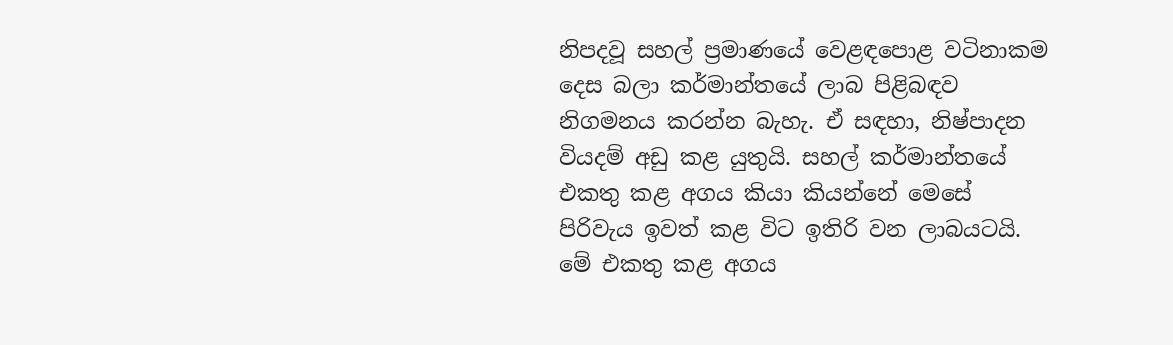නිපදවූ සහල් ප්‍රමාණයේ වෙළඳපොළ වටිනාකම දෙස බලා කර්මාන්තයේ ලාබ පිළිබඳව නිගමනය කරන්න බැහැ. ඒ සඳහා, නිෂ්පාදන වියදම් අඩු කළ යුතුයි. සහල් කර්මාන්තයේ එකතු කළ අගය කියා කියන්නේ මෙසේ පිරිවැය ඉවත් කළ විට ඉතිරි වන ලාබයටයි. මේ එකතු කළ අගය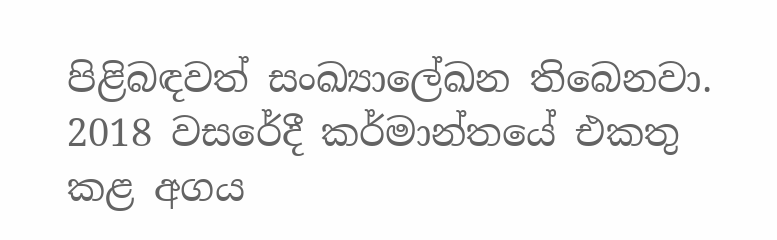පිළිබඳවත් සංඛ්‍යාලේඛන තිබෙනවා. 2018 වසරේදී කර්මාන්තයේ එකතු කළ අගය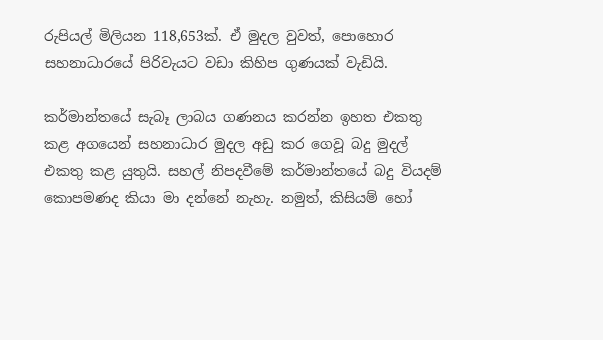රුපියල් මිලියන 118,653ක්. ඒ මුදල වුවත්, පොහොර සහනාධාරයේ පිරිවැයට වඩා කිහිප ගුණයක් වැඩියි.

කර්මාන්තයේ සැබෑ ලාබය ගණනය කරන්න ඉහත එකතු කළ අගයෙන් සහනාධාර මුදල අඩු කර ගෙවූ බදු මුදල් එකතු කළ යුතුයි. සහල් නිපදවීමේ කර්මාන්තයේ බදු වියදම් කොපමණද කියා මා දන්නේ නැහැ. නමුත්, කිසියම් හෝ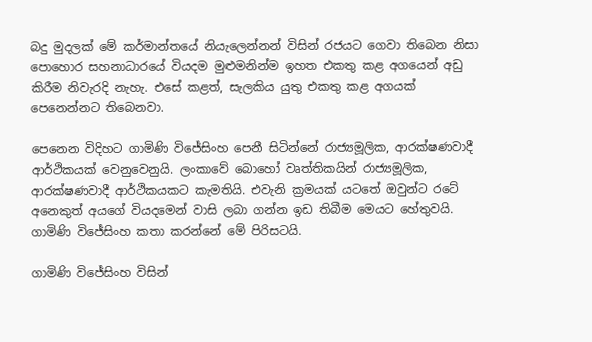බදු මුදලක් මේ කර්මාන්තයේ නියැලෙන්නන් විසින් රජයට ගෙවා තිබෙන නිසා පොහොර සහනාධාරයේ වියදම මුළුමනින්ම ඉහත එකතු කළ අගයෙන් අඩු කිරීම නිවැරදි නැහැ. එසේ කළත්, සැලකිය යුතු එකතු කළ අගයක් පෙනෙන්නට තිබෙනවා.

පෙනෙන විදිහට ගාමිණි විජේසිංහ පෙනී සිටින්නේ රාජ්‍යමූලික, ආරක්ෂණවාදී ආර්ථිකයක් වෙනුවෙනුයි. ලංකාවේ බොහෝ වෘත්තිකයින් රාජ්‍යමූලික, ආරක්ෂණවාදී ආර්ථිකයකට කැමතියි. එවැනි ක්‍රමයක් යටතේ ඔවුන්ට රටේ අනෙකුත් අයගේ වියදමෙන් වාසි ලබා ගන්න ඉඩ තිබීම මෙයට හේතුවයි. ගාමිණි විජේසිංහ කතා කරන්නේ මේ පිරිසටයි.

ගාමිණි විජේසිංහ විසින්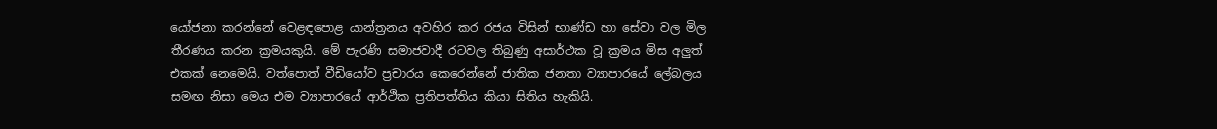යෝජනා කරන්නේ වෙළඳපොළ යාන්ත්‍රනය අවහිර කර රජය විසින් භාණ්ඩ හා සේවා වල මිල තීරණය කරන ක්‍රමයකුයි. මේ පැරණි සමාජවාදී රටවල තිබුණු අසාර්ථක වූ ක්‍රමය මිස අලුත් එකක් නෙමෙයි. වත්පොත් වීඩියෝව ප්‍රචාරය කෙරෙන්නේ ජාතික ජනතා ව්‍යාපාරයේ ලේබලය සමඟ නිසා මෙය එම ව්‍යාපාරයේ ආර්ථික ප්‍රතිපත්තිය කියා සිතිය හැකියි.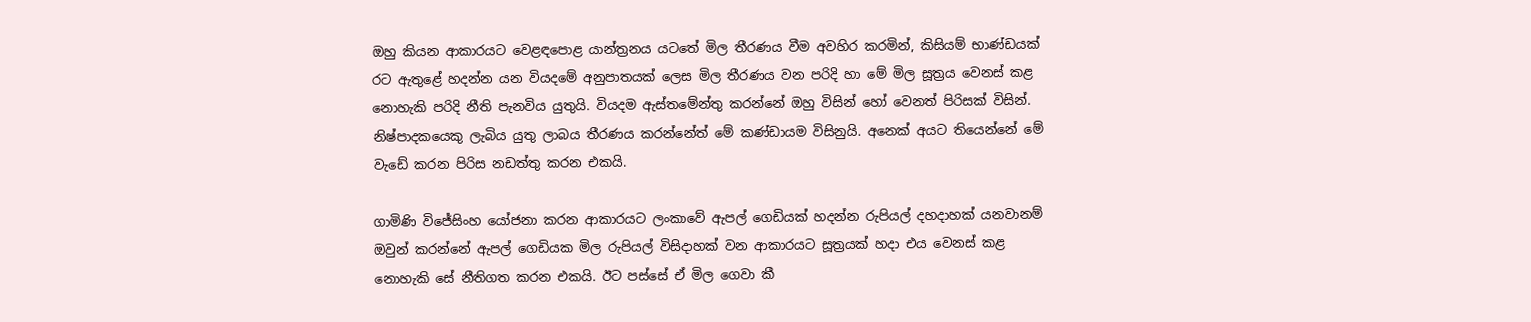ඔහු කියන ආකාරයට වෙළඳපොළ යාන්ත්‍රනය යටතේ මිල තීරණය වීම අවහිර කරමින්, කිසියම් භාණ්ඩයක් රට ඇතුළේ හදන්න යන වියදමේ අනුපාතයක් ලෙස මිල තීරණය වන පරිදි හා මේ මිල සූත්‍රය වෙනස් කළ නොහැකි පරිදි නීති පැනවිය යුතුයි. වියදම ඇස්තමේන්තු කරන්නේ ඔහු විසින් හෝ වෙනත් පිරිසක් විසින්. නිෂ්පාදකයෙකු ලැබිය යුතු ලාබය තීරණය කරන්නේත් මේ කණ්ඩායම විසිනුයි. අනෙක් අයට තියෙන්නේ මේ වැඩේ කරන පිරිස නඩත්තු කරන එකයි.

ගාමිණි විජේසිංහ යෝජනා කරන ආකාරයට ලංකාවේ ඇපල් ගෙඩියක් හදන්න රුපියල් දහදාහක් යනවානම් ඔවුන් කරන්නේ ඇපල් ගෙඩියක මිල රුපියල් විසිදාහක් වන ආකාරයට සූත්‍රයක් හදා එය වෙනස් කළ නොහැකි සේ නීතිගත කරන එකයි. ඊට පස්සේ ඒ මිල ගෙවා කී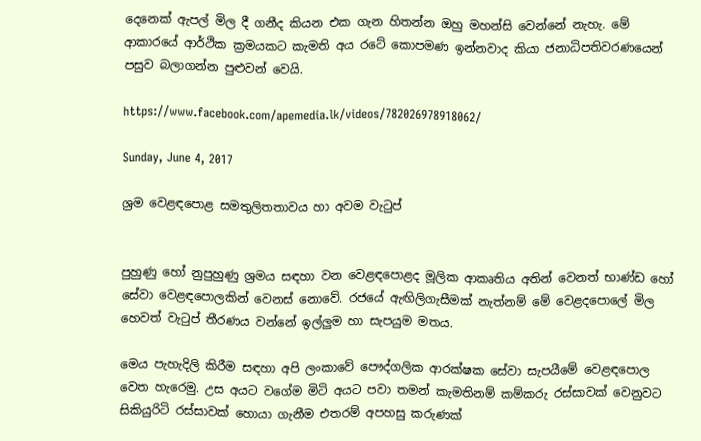දෙනෙක් ඇපල් මිල දී ගනීද කියන එක ගැන හිතන්න ඔහු මහන්සි වෙන්නේ නැහැ. මේ ආකාරයේ ආර්ථික ක්‍රමයකට කැමති අය රටේ කොපමණ ඉන්නවාද කියා ජනාධිපතිවරණයෙන් පසුව බලාගන්න පුළුවන් වෙයි.

https://www.facebook.com/apemedia.lk/videos/782026978918062/

Sunday, June 4, 2017

ශ්‍රම වෙළඳපොළ සමතුලිතතාවය හා අවම වැටුප්


පුහුණු හෝ නුපුහුණු ශ්‍රමය සඳහා වන වෙළඳපොළද මූලික ආකෘතිය අතින් වෙනත් භාණ්ඩ හෝ සේවා වෙළඳපොලකින් වෙනස් නොවේ. රජයේ ඇඟිලිගැසීමක් නැත්නම් මේ වෙළදපොලේ මිල හෙවත් වැටුප් තීරණය වන්නේ ඉල්ලුම හා සැපයුම මතය.

මෙය පැහැදිලි කිරීම සඳහා අපි ලංකාවේ පෞද්ගලික ආරක්ෂක සේවා සැපයීමේ වෙළඳපොල වෙත හැරෙමු. උස අයට වගේම මිටි අයට පවා තමන් කැමතිනම් කම්කරු රස්සාවක් වෙනුවට සිකියුරිටි රස්සාවක් හොයා ගැනීම එතරම් අපහසු කරුණක්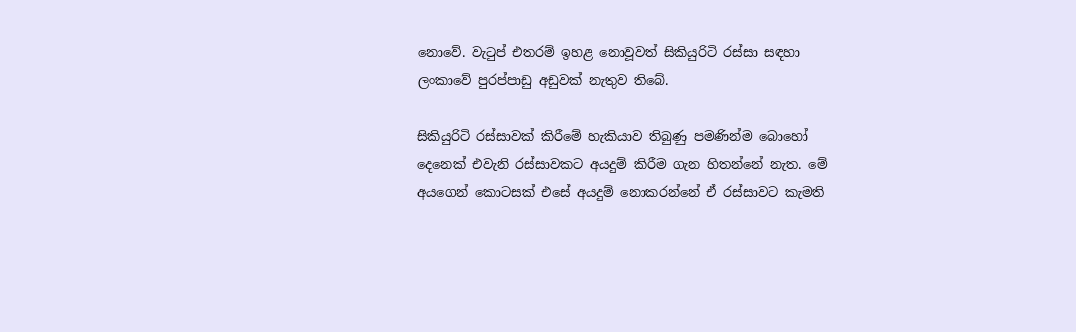නොවේ. වැටුප් එතරම් ඉහළ නොවූවත් සිකියුරිටි රස්සා සඳහා ලංකාවේ පුරප්පාඩු අඩුවක් නැතුව තිබේ.

සිකියුරිටි රස්සාවක් කිරීමේ හැකියාව තිබුණු පමණින්ම බොහෝ දෙනෙක් එවැනි රස්සාවකට අයදුම් කිරීම ගැන හිතන්නේ නැත. මේ අයගෙන් කොටසක් එසේ අයදුම් නොකරන්නේ ඒ රස්සාවට කැමති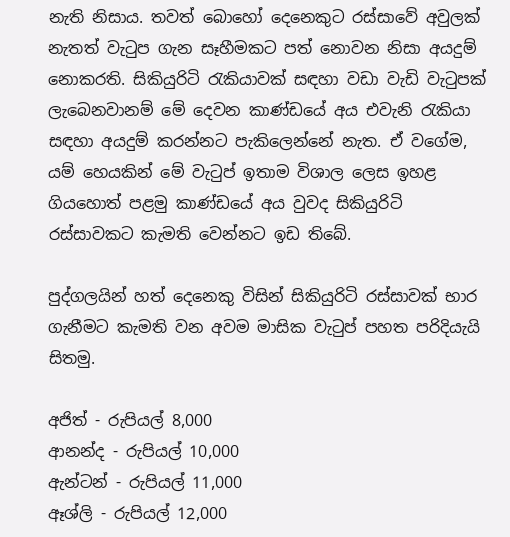නැති නිසාය. තවත් බොහෝ දෙනෙකුට රස්සාවේ අවුලක් නැතත් වැටුප ගැන සෑහීමකට පත් නොවන නිසා අයදුම් නොකරති. සිකියුරිටි රැකියාවක් සඳහා වඩා වැඩි වැටුපක් ලැබෙනවානම් මේ දෙවන කාණ්ඩයේ අය එවැනි රැකියා සඳහා අයදුම් කරන්නට පැකිලෙන්නේ නැත. ඒ වගේම, යම් හෙයකින් මේ වැටුප් ඉතාම විශාල ලෙස ඉහළ ගියහොත් පළමු කාණ්ඩයේ අය වුවද සිකියුරිටි රස්සාවකට කැමති වෙන්නට ඉඩ තිබේ.

පුද්ගලයින් හත් දෙනෙකු විසින් සිකියුරිටි රස්සාවක් භාර ගැනීමට කැමති වන අවම මාසික වැටුප් පහත පරිදියැයි සිතමු.

අජිත් - රුපියල් 8,000
ආනන්ද - රුපියල් 10,000
ඇන්ටන් - රුපියල් 11,000
ඈශ්ලි - රුපියල් 12,000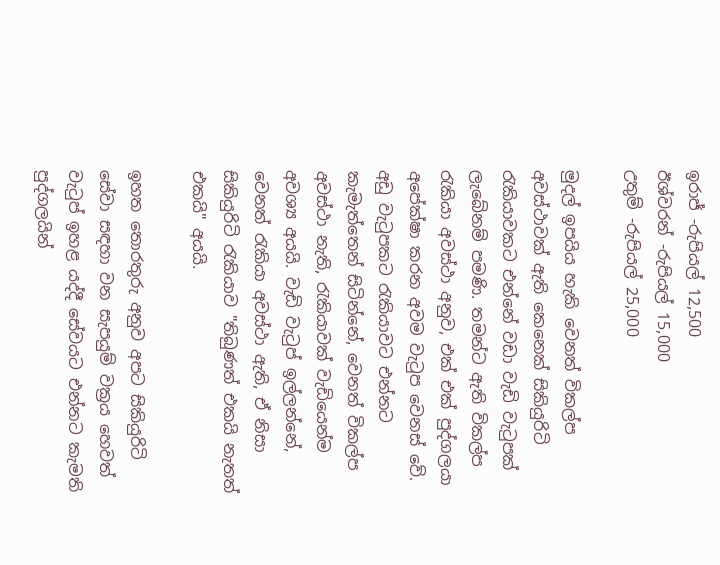ඉරාජ් -රුපියල් 12,500
ඊශ්වරන් -රුපියල් 15,000
උතුම් -රුපියල් 25,000

මුදල් ඉපයිය හැකි වෙනත් විකල්ප අවස්ථාවක් ඇති කෙනෙක් සිකියුරිටි රැකියාවකට එන්නේ වඩා වැඩි වැටුපක් ලැබේනම් පමණි. තමන්ට ඇති විකල්ප රැකියා අවස්ථා අනුව, එක් එක් පුද්ගලයා අපේක්ෂා කරන අවම වැටුප වෙනස් වේ. අඩු වැටුපකට රැකියාවට එන්නට කැමැත්තෙන් සිටින්නේ, වෙනත් විකල්ප අවස්ථා නැති, රැකියාවක් වැඩියෙන්ම අවශ්‍ය අයයි. වැඩි වැටුප් ඉල්ලන්නේ, වෙනත් රැකියා අවස්ථා ඇති, ඒ නිසා සිකියුරිටි රැකියාව "තිබුණත් එකයි නැතත් එකයි" අයයි.

ඉහත තොරතුරු අනුව අපට සිකියුරිටි සේවා සඳහා වන සැපයුම් වක්‍රය හෙවත් වැටුප් ඉහළ යද්දී සේවයට එන්නට කැමති පුද්ගලයින්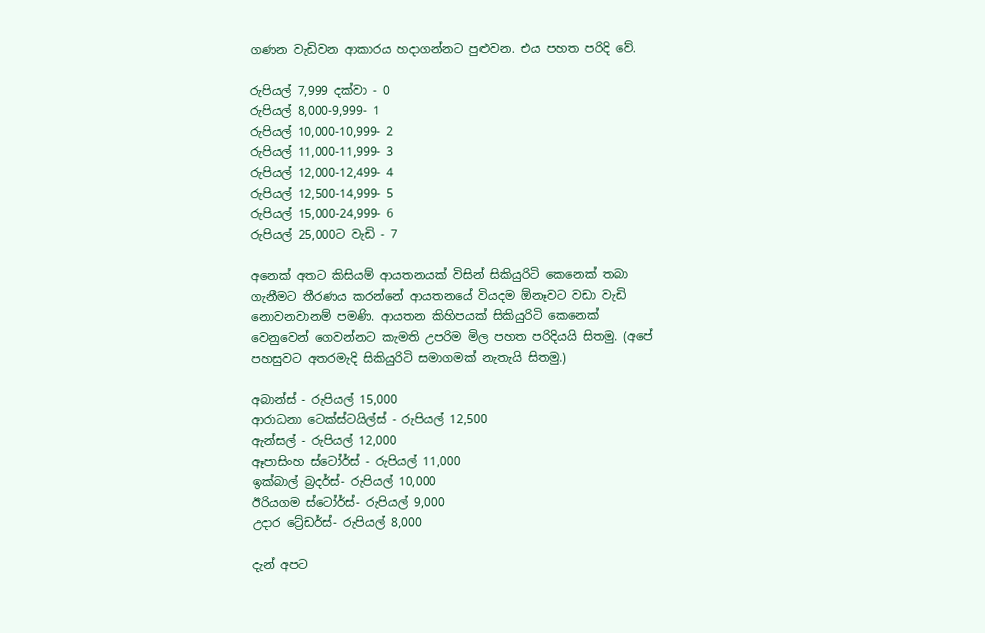ගණන වැඩිවන ආකාරය හදාගන්නට පුළුවන. එය පහත පරිදි වේ.

රුපියල් 7,999 දක්වා - 0
රුපියල් 8,000-9,999- 1
රුපියල් 10,000-10,999- 2
රුපියල් 11,000-11,999- 3
රුපියල් 12,000-12,499- 4
රුපියල් 12,500-14,999- 5
රුපියල් 15,000-24,999- 6
රුපියල් 25,000ට වැඩි - 7

අනෙක් අතට කිසියම් ආයතනයක් විසින් සිකියුරිටි කෙනෙක් තබා ගැනීමට තීරණය කරන්නේ ආයතනයේ වියදම ඕනෑවට වඩා වැඩි නොවනවානම් පමණි. ආයතන කිහිපයක් සිකියුරිටි කෙනෙක් වෙනුවෙන් ගෙවන්නට කැමති උපරිම මිල පහත පරිදියයි සිතමු. (අපේ පහසුවට අතරමැදි සිකියුරිටි සමාගමක් නැතැයි සිතමු.)

අබාන්ස් - රුපියල් 15,000
ආරාධනා ටෙක්ස්ටයිල්ස් - රුපියල් 12,500
ඇන්සල් - රුපියල් 12,000
ඈපාසිංහ ස්ටෝර්ස් - රුපියල් 11,000
ඉක්බාල් බ්‍රදර්ස්- රුපියල් 10,000
ඊරියගම ස්ටෝර්ස්- රුපියල් 9,000
උදාර ට්‍රේඩර්ස්- රුපියල් 8,000

දැන් අපට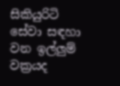සිකියුරිටි සේවා සඳහා වන ඉල්ලුම් වක්‍රයද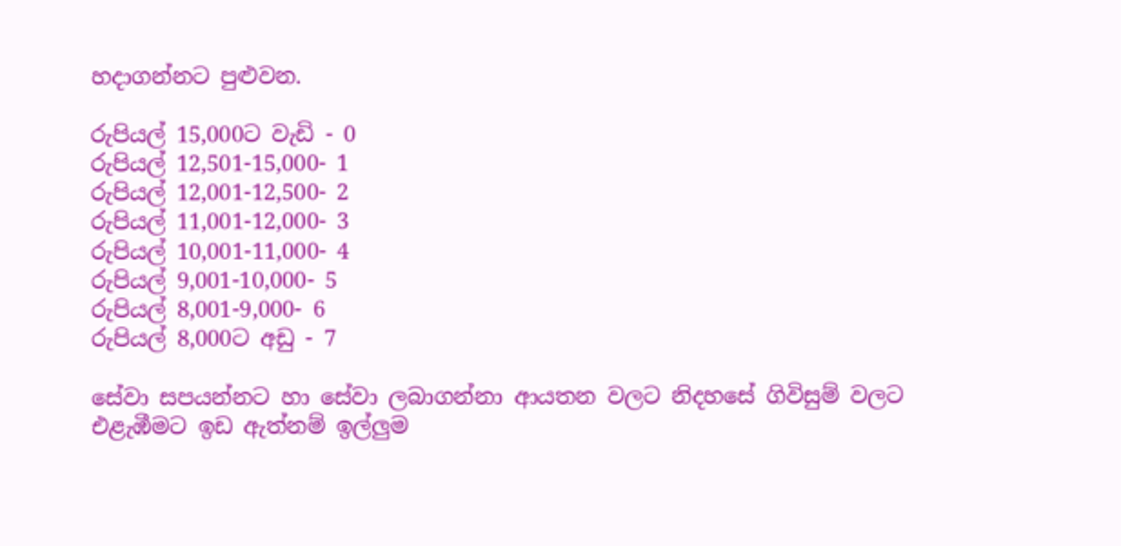හදාගන්නට පුළුවන.

රුපියල් 15,000ට වැඩි - 0
රුපියල් 12,501-15,000- 1
රුපියල් 12,001-12,500- 2
රුපියල් 11,001-12,000- 3
රුපියල් 10,001-11,000- 4
රුපියල් 9,001-10,000- 5
රුපියල් 8,001-9,000- 6
රුපියල් 8,000ට අඩු - 7

සේවා සපයන්නට හා සේවා ලබාගන්නා ආයතන වලට නිදහසේ ගිවිසුම් වලට එළැඹීමට ඉඩ ඇත්නම් ඉල්ලුම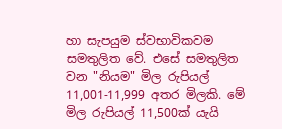හා සැපයුම ස්වභාවිකවම සමතුලිත වේ. එසේ සමතුලිත වන "නියම" මිල රුපියල් 11,001-11,999 අතර මිලකි. මේ මිල රුපියල් 11,500ක් යැයි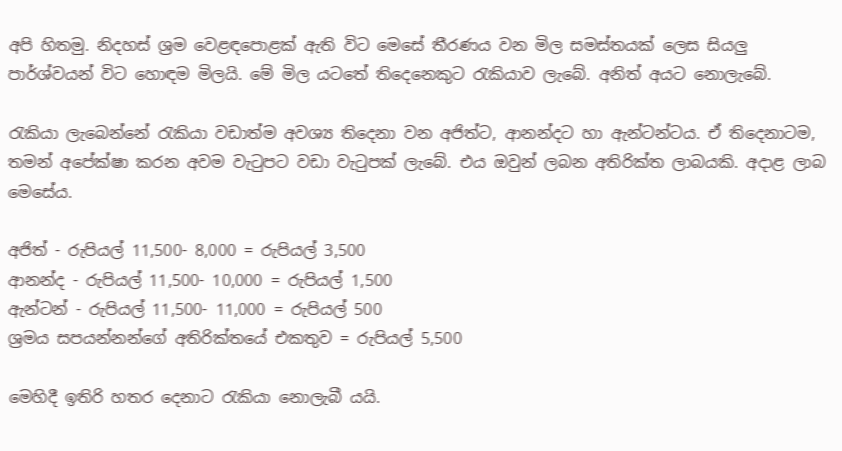අපි හිතමු. නිදහස් ශ්‍රම වෙළඳපොළක් ඇති විට මෙසේ තීරණය වන මිල සමස්තයක් ලෙස සියලු පාර්ශ්වයන් විට හොඳම මිලයි. මේ මිල යටතේ තිදෙනෙකුට රැකියාව ලැබේ. අනිත් අයට නොලැබේ.

රැකියා ලැබෙන්නේ රැකියා වඩාත්ම අවශ්‍ය තිදෙනා වන අජිත්ට, ආනන්දට හා ඇන්ටන්ටය. ඒ තිදෙනාටම, තමන් අපේක්ෂා කරන අවම වැටුපට වඩා වැටුපක් ලැබේ. එය ඔවුන් ලබන අතිරික්ත ලාබයකි. අදාළ ලාබ මෙසේය.

අජිත් - රුපියල් 11,500- 8,000 = රුපියල් 3,500
ආනන්ද - රුපියල් 11,500- 10,000 = රුපියල් 1,500
ඇන්ටන් - රුපියල් 11,500- 11,000 = රුපියල් 500
ශ්‍රමය සපයන්නන්ගේ අතිරික්තයේ එකතුව = රුපියල් 5,500

මෙහිදී ඉතිරි හතර දෙනාට රැකියා නොලැබී යයි.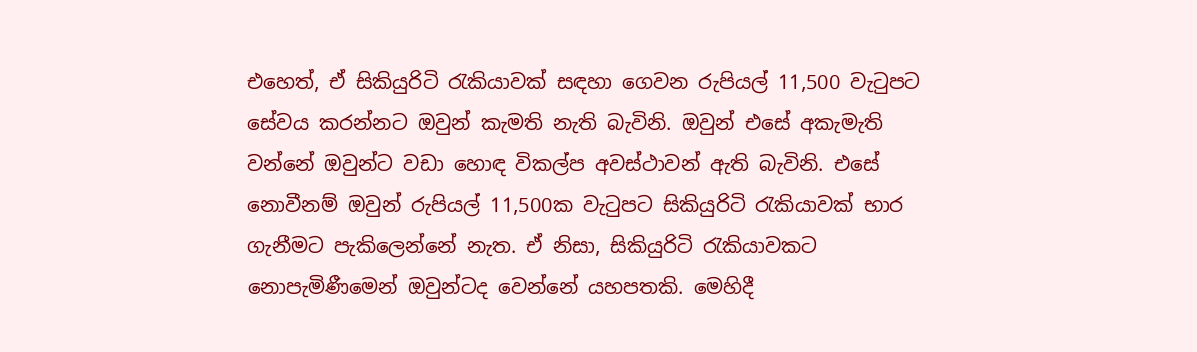එහෙත්, ඒ සිකියුරිටි රැකියාවක් සඳහා ගෙවන රුපියල් 11,500 වැටුපට සේවය කරන්නට ඔවුන් කැමති නැති බැවිනි. ඔවුන් එසේ අකැමැති වන්නේ ඔවුන්ට වඩා හොඳ විකල්ප අවස්ථාවන් ඇති බැවිනි. එසේ නොවීනම් ඔවුන් රුපියල් 11,500ක වැටුපට සිකියුරිටි රැකියාවක් භාර ගැනීමට පැකිලෙන්නේ නැත. ඒ නිසා, සිකියුරිටි රැකියාවකට නොපැමිණීමෙන් ඔවුන්ටද වෙන්නේ යහපතකි. මෙහිදී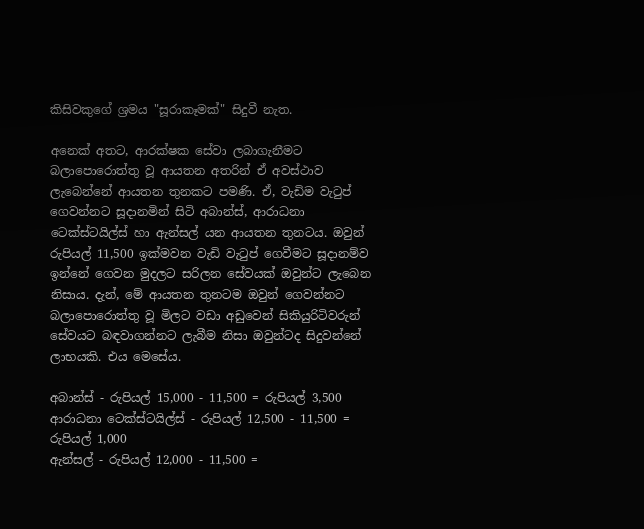කිසිවකුගේ ශ්‍රමය "සූරාකෑමක්" සිදුවී නැත.

අනෙක් අතට, ආරක්ෂක සේවා ලබාගැනීමට බලාපොරොත්තු වූ ආයතන අතරින් ඒ අවස්ථාව ලැබෙන්නේ ආයතන තුනකට පමණි. ඒ, වැඩිම වැටුප් ගෙවන්නට සූදානමින් සිටි අබාන්ස්, ආරාධනා ටෙක්ස්ටයිල්ස් හා ඇන්සල් යන ආයතන තුනටය. ඔවුන් රුපියල් 11,500 ඉක්මවන වැඩි වැටුප් ගෙවීමට සූදානම්ව ඉන්නේ ගෙවන මුදලට සරිලන සේවයක් ඔවුන්ට ලැබෙන නිසාය. දැන්, මේ ආයතන තුනටම ඔවුන් ගෙවන්නට බලාපොරොත්තු වූ මිලට වඩා අඩුවෙන් සිකියුරිටිවරුන් සේවයට බඳවාගන්නට ලැබීම නිසා ඔවුන්ටද සිදුවන්නේ ලාභයකි. එය මෙසේය.

අබාන්ස් - රුපියල් 15,000 - 11,500 = රුපියල් 3,500
ආරාධනා ටෙක්ස්ටයිල්ස් - රුපියල් 12,500 - 11,500 = රුපියල් 1,000
ඇන්සල් - රුපියල් 12,000 - 11,500 =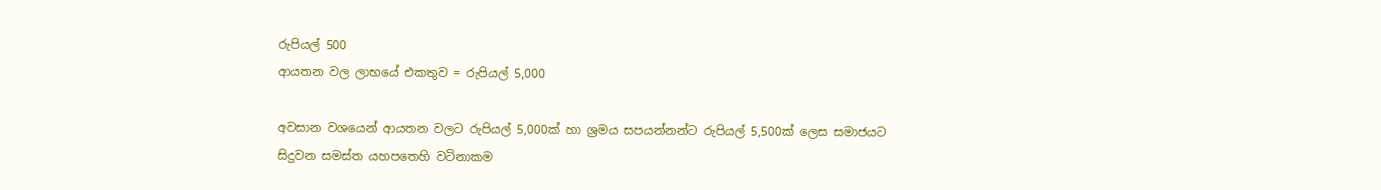රුපියල් 500
ආයතන වල ලාභයේ එකතුව = රුපියල් 5,000

අවසාන වශයෙන් ආයතන වලට රුපියල් 5,000ක් හා ශ්‍රමය සපයන්නන්ට රුපියල් 5,500ක් ලෙස සමාජයට සිදුවන සමස්ත යහපතෙහි වටිනාකම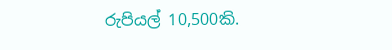රුපියල් 10,500කි.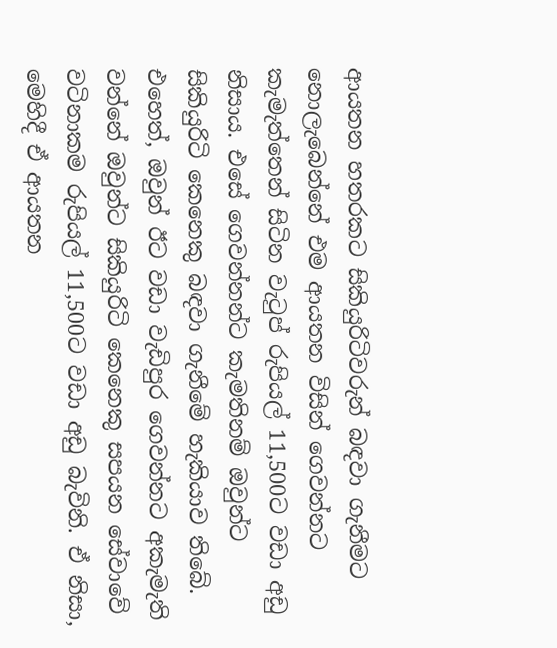ආයතන හතරකට සිකියුරිටිවරුන් බඳවා ගැනීමට නොලැබෙන්නේ එම ආයතන විසින් ගෙවන්නට කැමැත්තෙන් සිටින වැටුප් රුපියල් 11,500ට වඩා අඩු නිසාය. එසේ ගෙවන්නන්ට කැමතිනම් ඔවුන්ට සිකියුරිටි කෙනෙකු බඳවා ගැනීමේ හැකියාව තිබේ. එහෙත්, ඔවුන් ඊට වඩා වැඩිපුර ගෙවන්නට අකැමැති වන්නේ ඔවුන්ට සිකියුරිටි කෙනෙකු සපයන සේවාවේ වටිනාකම රුපියල් 11,500ට වඩා අඩු බැවිනි. ඒ නිසා, මෙහිදී ඒ ආයතන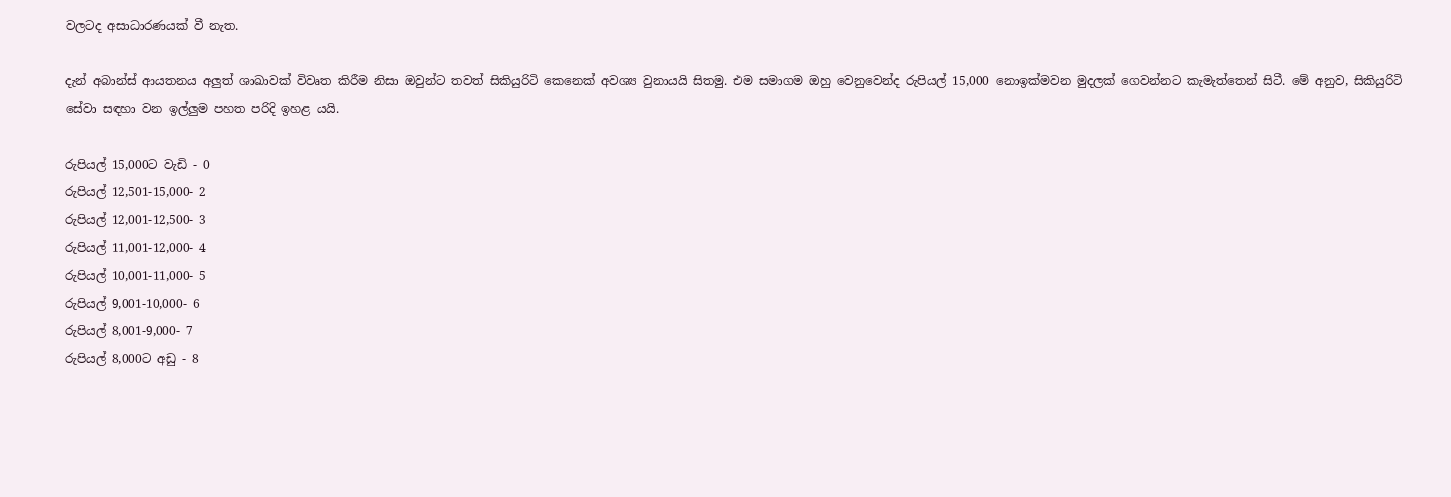වලටද අසාධාරණයක් වී නැත.

දැන් අබාන්ස් ආයතනය අලුත් ශාඛාවක් විවෘත කිරීම නිසා ඔවුන්ට තවත් සිකියුරිටි කෙනෙක් අවශ්‍ය වුනායයි සිතමු. එම සමාගම ඔහු වෙනුවෙන්ද රුපියල් 15,000 නොඉක්මවන මුදලක් ගෙවන්නට කැමැත්තෙන් සිටී. මේ අනුව, සිකියුරිටි සේවා සඳහා වන ඉල්ලුම පහත පරිදි ඉහළ යයි.

රුපියල් 15,000ට වැඩි - 0
රුපියල් 12,501-15,000- 2
රුපියල් 12,001-12,500- 3
රුපියල් 11,001-12,000- 4
රුපියල් 10,001-11,000- 5
රුපියල් 9,001-10,000- 6
රුපියල් 8,001-9,000- 7
රුපියල් 8,000ට අඩු - 8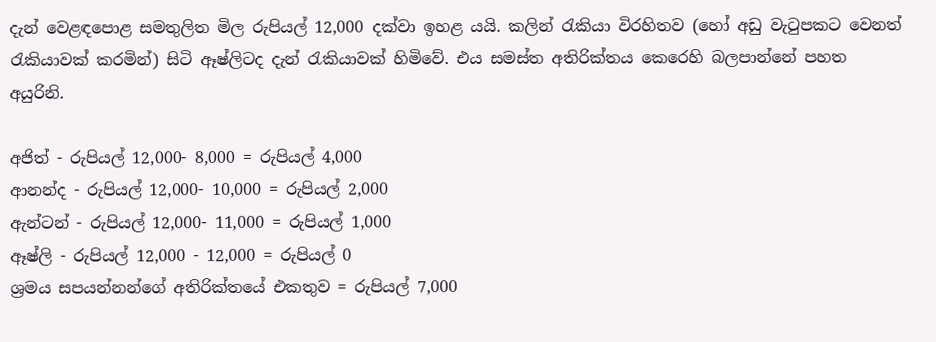දැන් වෙළඳපොළ සමතුලිත මිල රුපියල් 12,000 දක්වා ඉහළ යයි. කලින් රැකියා විරහිතව (හෝ අඩු වැටුපකට වෙනත් රැකියාවක් කරමින්) සිටි ඈෂ්ලිටද දැන් රැකියාවක් හිමිවේ. එය සමස්ත අතිරික්තය කෙරෙහි බලපාන්නේ පහත අයුරිනි.

අජිත් - රුපියල් 12,000- 8,000 = රුපියල් 4,000
ආනන්ද - රුපියල් 12,000- 10,000 = රුපියල් 2,000
ඇන්ටන් - රුපියල් 12,000- 11,000 = රුපියල් 1,000
ඈෂ්ලි - රුපියල් 12,000 - 12,000 = රුපියල් 0
ශ්‍රමය සපයන්නන්ගේ අතිරික්තයේ එකතුව = රුපියල් 7,000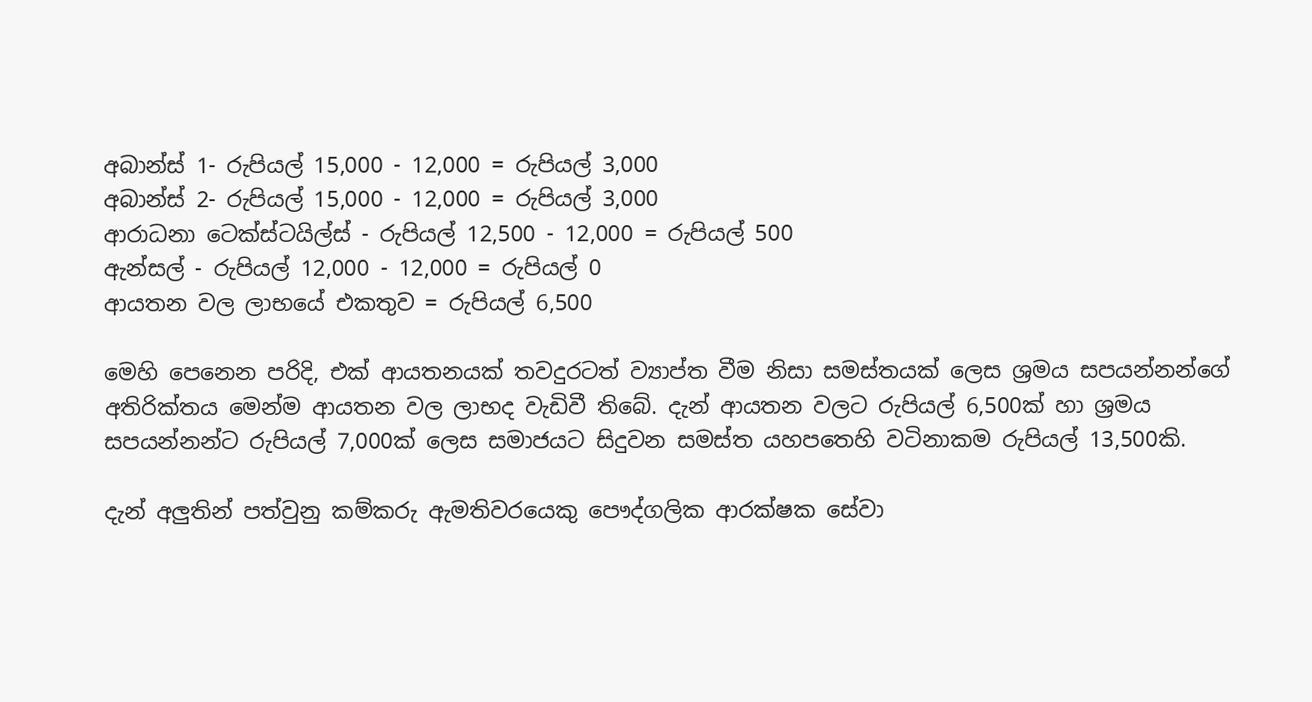අබාන්ස් 1- රුපියල් 15,000 - 12,000 = රුපියල් 3,000
අබාන්ස් 2- රුපියල් 15,000 - 12,000 = රුපියල් 3,000
ආරාධනා ටෙක්ස්ටයිල්ස් - රුපියල් 12,500 - 12,000 = රුපියල් 500
ඇන්සල් - රුපියල් 12,000 - 12,000 = රුපියල් 0
ආයතන වල ලාභයේ එකතුව = රුපියල් 6,500

මෙහි පෙනෙන පරිදි, එක් ආයතනයක් තවදුරටත් ව්‍යාප්ත වීම නිසා සමස්තයක් ලෙස ශ්‍රමය සපයන්නන්ගේ අතිරික්තය මෙන්ම ආයතන වල ලාභද වැඩිවී තිබේ. දැන් ආයතන වලට රුපියල් 6,500ක් හා ශ්‍රමය සපයන්නන්ට රුපියල් 7,000ක් ලෙස සමාජයට සිදුවන සමස්ත යහපතෙහි වටිනාකම රුපියල් 13,500කි.

දැන් අලුතින් පත්වුනු කම්කරු ඇමතිවරයෙකු පෞද්ගලික ආරක්ෂක සේවා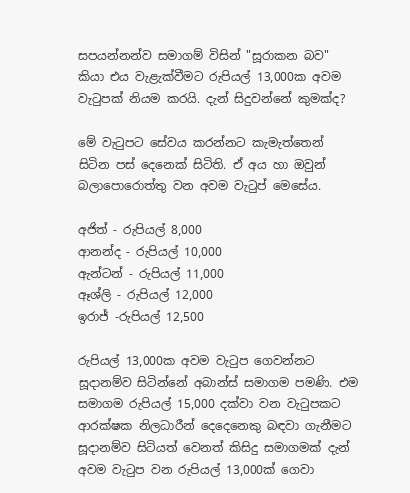සපයන්නන්ව සමාගම් විසින් "සූරාකන බව"  කියා එය වැළැක්වීමට රුපියල් 13,000ක අවම වැටුපක් නියම කරයි. දැන් සිදුවන්නේ කුමක්ද?

මේ වැටුපට සේවය කරන්නට කැමැත්තෙන් සිටින පස් දෙනෙක් සිටිති. ඒ අය හා ඔවුන් බලාපොරොත්තු වන අවම වැටුප් මෙසේය.

අජිත් - රුපියල් 8,000
ආනන්ද - රුපියල් 10,000
ඇන්ටන් - රුපියල් 11,000
ඈශ්ලි - රුපියල් 12,000
ඉරාජ් -රුපියල් 12,500

රුපියල් 13,000ක අවම වැටුප ගෙවන්නට සූදානම්ව සිටින්නේ අබාන්ස් සමාගම පමණි. එම සමාගම රුපියල් 15,000 දක්වා වන වැටුපකට ආරක්ෂක නිලධාරීන් දෙදෙනෙකු බඳවා ගැනීමට සූදානම්ව සිටියත් වෙනත් කිසිදු සමාගමක් දැන් අවම වැටුප වන රුපියල් 13,000ක් ගෙවා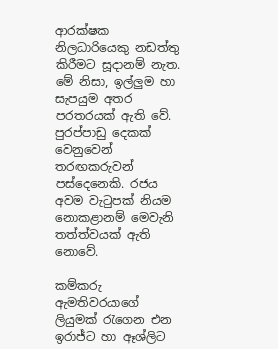ආරක්ෂක නිලධාරියෙකු නඩත්තු කිරීමට සූදානම් නැත. මේ නිසා, ඉල්ලුම හා සැපයුම අතර පරතරයක් ඇති වේ. පුරප්පාඩු දෙකක් වෙනුවෙන් තරඟකරුවන් පස්දෙනෙකි. රජය අවම වැටුපක් නියම නොකළානම් මෙවැනි තත්ත්වයක් ඇති නොවේ.

කම්කරු ඇමතිවරයාගේ ලියුමක් රැගෙන එන ඉරාජ්ට හා ඈශ්ලිට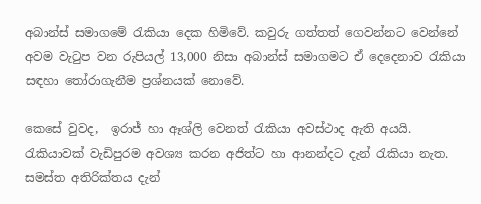අබාන්ස් සමාගමේ රැකියා දෙක හිමිවේ. කවුරු ගත්තත් ගෙවන්නට වෙන්නේ අවම වැටුප වන රුපියල් 13,000 නිසා අබාන්ස් සමාගමට ඒ දෙදෙනාව රැකියා සඳහා තෝරාගැනීම ප්‍රශ්නයක් නොවේ.

කෙසේ වුවද,  ඉරාජ් හා ඈශ්ලි වෙනත් රැකියා අවස්ථාද ඇති අයයි. රැකියාවක් වැඩිපුරම අවශ්‍ය කරන අජිත්ට හා ආනන්දට දැන් රැකියා නැත. සමස්ත අතිරික්තය දැන්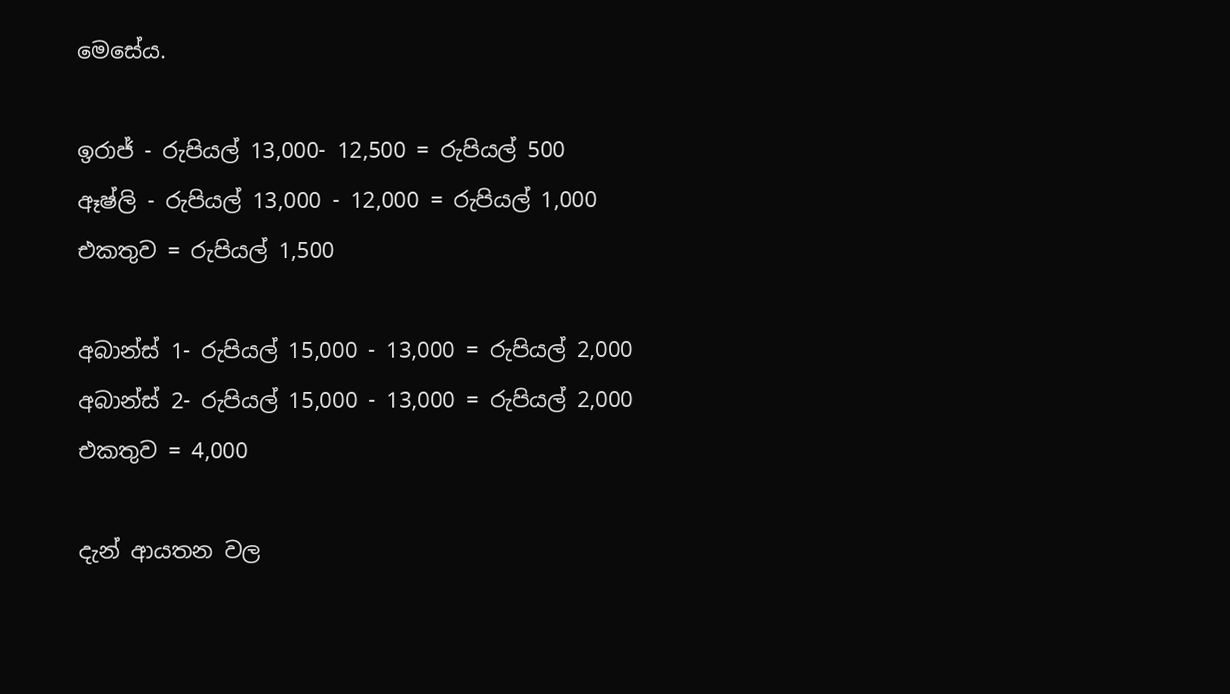මෙසේය.

ඉරාජ් - රුපියල් 13,000- 12,500 = රුපියල් 500
ඈෂ්ලි - රුපියල් 13,000 - 12,000 = රුපියල් 1,000
එකතුව = රුපියල් 1,500

අබාන්ස් 1- රුපියල් 15,000 - 13,000 = රුපියල් 2,000
අබාන්ස් 2- රුපියල් 15,000 - 13,000 = රුපියල් 2,000
එකතුව = 4,000

දැන් ආයතන වල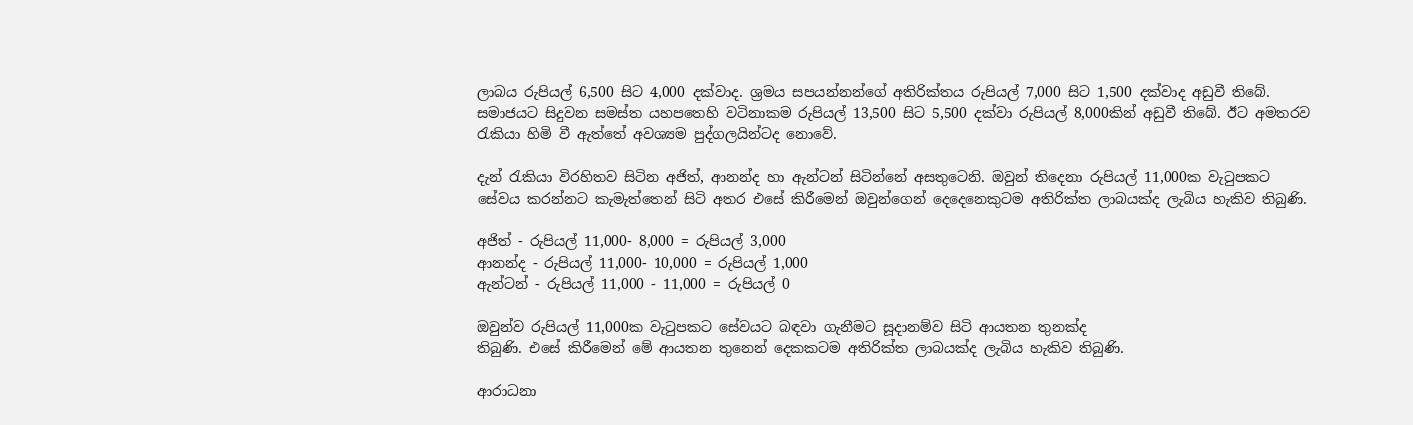ලාබය රුපියල් 6,500 සිට 4,000 දක්වාද. ශ්‍රමය සපයන්නන්ගේ අතිරික්තය රුපියල් 7,000 සිට 1,500 දක්වාද අඩුවී තිබේ. සමාජයට සිදුවන සමස්ත යහපතෙහි වටිනාකම රුපියල් 13,500 සිට 5,500 දක්වා රුපියල් 8,000කින් අඩුවී තිබේ. ඊට අමතරව රැකියා හිමි වී ඇත්තේ අවශ්‍යම පුද්ගලයින්ටද නොවේ.

දැන් රැකියා විරහිතව සිටින අජිත්, ආනන්ද හා ඇන්ටන් සිටින්නේ අසතුටෙනි. ඔවුන් තිදෙනා රුපියල් 11,000ක වැටුපකට සේවය කරන්නට කැමැත්තෙන් සිටි අතර එසේ කිරීමෙන් ඔවුන්ගෙන් දෙදෙනෙකුටම අතිරික්ත ලාබයක්ද ලැබිය හැකිව තිබුණි.

අජිත් - රුපියල් 11,000- 8,000 = රුපියල් 3,000
ආනන්ද - රුපියල් 11,000- 10,000 = රුපියල් 1,000
ඇන්ටන් - රුපියල් 11,000 - 11,000 = රුපියල් 0

ඔවුන්ව රුපියල් 11,000ක වැටුපකට සේවයට බඳවා ගැනීමට සූදානම්ව සිටි ආයතන තුනක්ද
තිබුණි. එසේ කිරීමෙන් මේ ආයතන තුනෙන් දෙකකටම අතිරික්ත ලාබයක්ද ලැබිය හැකිව තිබුණි.

ආරාධනා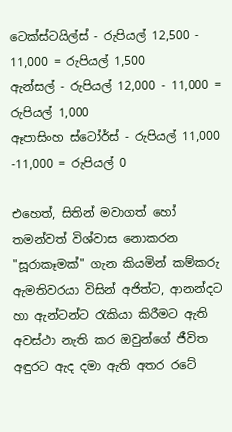ටෙක්ස්ටයිල්ස් - රුපියල් 12,500 - 11,000 = රුපියල් 1,500
ඇන්සල් - රුපියල් 12,000 - 11,000 = රුපියල් 1,000
ඈපාසිංහ ස්ටෝර්ස් - රුපියල් 11,000 -11,000 = රුපියල් 0

එහෙත්, සිතින් මවාගත් හෝ තමන්වත් විශ්වාස නොකරන "සූරාකෑමක්" ගැන කියමින් කම්කරු ඇමතිවරයා විසින් අජිත්ට, ආනන්දට හා ඇන්ටන්ට රැකියා කිරීමට ඇති අවස්ථා නැති කර ඔවුන්ගේ ජීවිත අඳුරට ඇද දමා ඇති අතර රටේ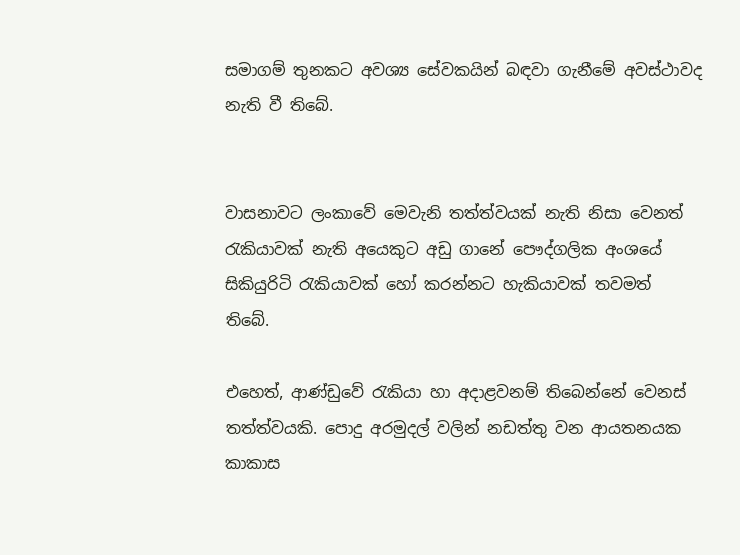සමාගම් තුනකට අවශ්‍ය සේවකයින් බඳවා ගැනීමේ අවස්ථාවද නැති වී තිබේ.


වාසනාවට ලංකාවේ මෙවැනි තත්ත්වයක් නැති නිසා වෙනත් රැකියාවක් නැති අයෙකුට අඩු ගානේ පෞද්ගලික අංශයේ සිකියුරිටි රැකියාවක් හෝ කරන්නට හැකියාවක් තවමත් තිබේ.

එහෙත්, ආණ්ඩුවේ රැකියා හා අදාළවනම් තිබෙන්නේ වෙනස් තත්ත්වයකි. පොදු අරමුදල් වලින් නඩත්තු වන ආයතනයක කාකාස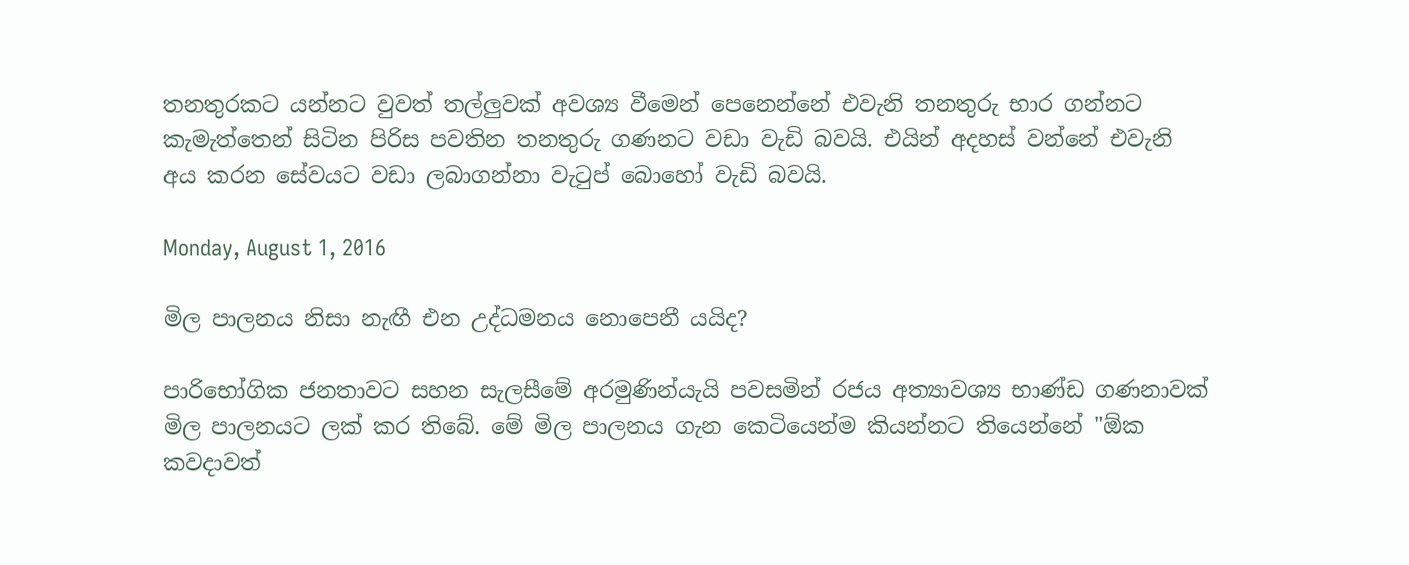තනතුරකට යන්නට වුවත් තල්ලුවක් අවශ්‍ය වීමෙන් පෙනෙන්නේ එවැනි තනතුරු භාර ගන්නට කැමැත්තෙන් සිටින පිරිස පවතින තනතුරු ගණනට වඩා වැඩි බවයි. එයින් අදහස් වන්නේ එවැනි අය කරන සේවයට වඩා ලබාගන්නා වැටුප් බොහෝ වැඩි බවයි.

Monday, August 1, 2016

මිල පාලනය නිසා නැඟී එන උද්ධමනය නොපෙනී යයිද?

පාරිභෝගික ජනතාවට සහන සැලසීමේ අරමුණින්යැයි පවසමින් රජය අත්‍යාවශ්‍ය භාණ්ඩ ගණනාවක් මිල පාලනයට ලක් කර තිබේ. මේ මිල පාලනය ගැන කෙටියෙන්ම කියන්නට තියෙන්නේ "ඕක කවදාවත්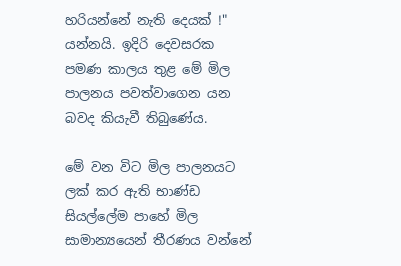හරියන්නේ නැති දෙයක් !" යන්නයි. ඉදිරි දෙවසරක පමණ කාලය තුළ මේ මිල පාලනය පවත්වාගෙන යන බවද කියැවී තිබුණේය.

මේ වන විට මිල පාලනයට ලක් කර ඇති භාණ්ඩ සියල්ලේම පාහේ මිල සාමාන්‍යයෙන් තීරණය වන්නේ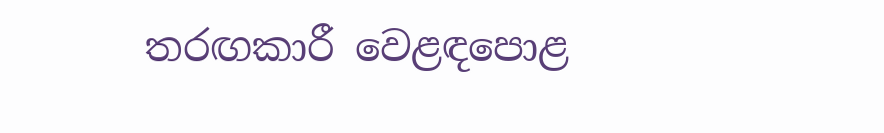තරඟකාරී වෙළඳපොළ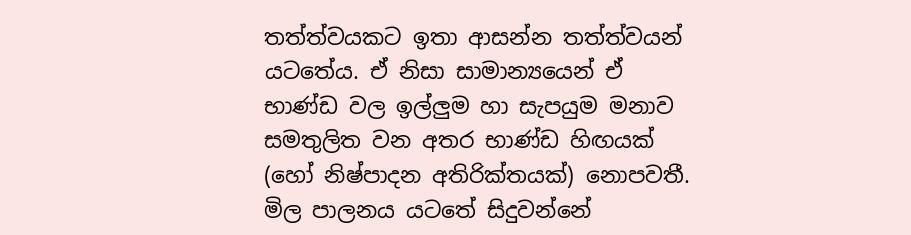තත්ත්වයකට ඉතා ආසන්න තත්ත්වයන් යටතේය. ඒ නිසා සාමාන්‍යයෙන් ඒ භාණ්ඩ වල ඉල්ලුම හා සැපයුම මනාව සමතුලිත වන අතර භාණ්ඩ හිඟයක් (හෝ නිෂ්පාදන අතිරික්තයක්) නොපවතී. මිල පාලනය යටතේ සිදුවන්නේ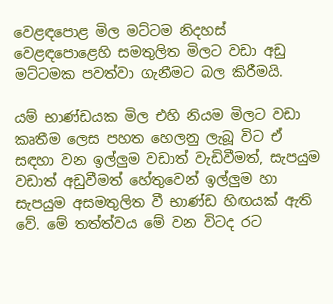වෙළඳපොළ මිල මට්ටම නිදහස් වෙළඳපොළෙහි සමතුලිත මිලට වඩා අඩු මට්ටමක පවත්වා ගැනීමට බල කිරීමයි.

යම් භාණ්ඩයක මිල එහි නියම මිලට වඩා කෘතීම ලෙස පහත හෙලනු ලැබූ විට ඒ සඳහා වන ඉල්ලුම වඩාත් වැඩිවීමත්, සැපයුම වඩාත් අඩුවීමත් හේතුවෙන් ඉල්ලුම හා සැපයුම අසමතුලිත වී භාණ්ඩ හිඟයක් ඇති වේ. මේ තත්ත්වය මේ වන විටද රට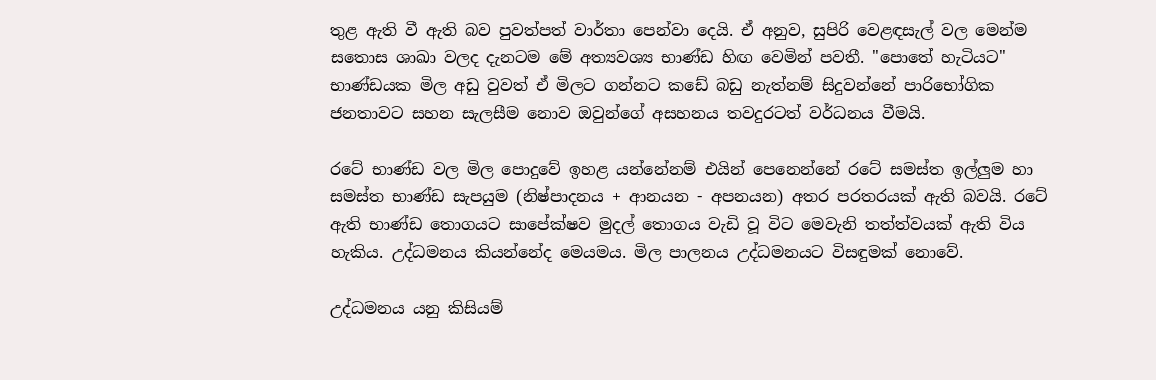තුළ ඇති වී ඇති බව පුවත්පත් වාර්තා පෙන්වා දෙයි. ඒ අනුව, සුපිරි වෙළඳසැල් වල මෙන්ම සතොස ශාඛා වලද දැනටම මේ අත්‍යවශ්‍ය භාණ්ඩ හිඟ වෙමින් පවතී. "පොතේ හැටියට" භාණ්ඩයක මිල අඩු වුවත් ඒ මිලට ගන්නට කඩේ බඩු නැත්නම් සිදුවන්නේ පාරිභෝගික ජනතාවට සහන සැලසීම නොව ඔවුන්ගේ අසහනය තවදුරටත් වර්ධනය වීමයි.

රටේ භාණ්ඩ වල මිල පොදුවේ ඉහළ යන්නේනම් එයින් පෙනෙන්නේ රටේ සමස්ත ඉල්ලුම හා සමස්ත භාණ්ඩ සැපයුම (නිෂ්පාදනය + ආනයන - අපනයන) අතර පරතරයක් ඇති බවයි. රටේ ඇති භාණ්ඩ තොගයට සාපේක්ෂව මුදල් තොගය වැඩි වූ විට මෙවැනි තත්ත්වයක් ඇති විය හැකිය. උද්ධමනය කියන්නේද මෙයමය. මිල පාලනය උද්ධමනයට විසඳුමක් නොවේ.

උද්ධමනය යනු කිසියම්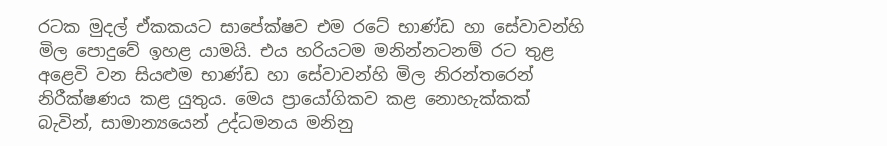රටක මුදල් ඒකකයට සාපේක්ෂව එම රටේ භාණ්ඩ හා සේවාවන්හි මිල පොදුවේ ඉහළ යාමයි. එය හරියටම මනින්නටනම් රට තුළ අළෙවි වන සියළුම භාණ්ඩ හා සේවාවන්හි මිල නිරන්තරෙන් නිරීක්ෂණය කළ යුතුය. මෙය ප්‍රායෝගිකව කළ නොහැක්කක් බැවින්, සාමාන්‍යයෙන් උද්ධමනය මනිනු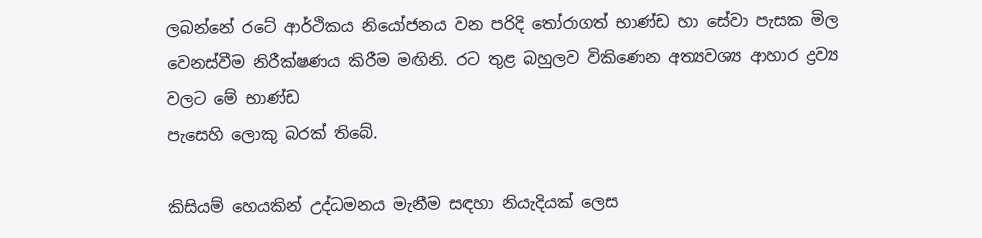ලබන්නේ රටේ ආර්ථිකය නියෝජනය වන පරිදි තෝරාගත් භාණ්ඩ හා සේවා පැසක මිල වෙනස්වීම නිරීක්ෂණය කිරීම මඟිනි. රට තුළ බහුලව විකිණෙන අත්‍යවශ්‍ය ආහාර ද්‍රව්‍ය වලට මේ භාණ්ඩ
පැසෙහි ලොකු බරක් තිබේ.

කිසියම් හෙයකින් උද්ධමනය මැනීම සඳහා නියැදියක් ලෙස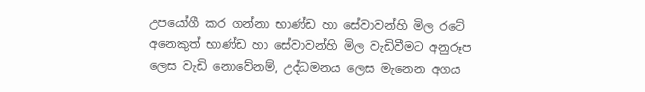උපයෝගී කර ගන්නා භාණ්ඩ හා සේවාවන්හි මිල රටේ අනෙකුත් භාණ්ඩ හා සේවාවන්හි මිල වැඩිවීමට අනුරූප ලෙස වැඩි නොවේනම්, උද්ධමනය ලෙස මැනෙන අගය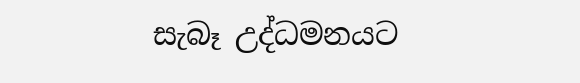සැබෑ උද්ධමනයට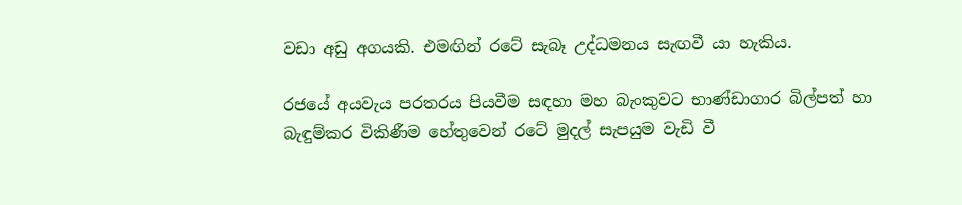වඩා අඩු අගයකි. එමඟින් රටේ සැබෑ උද්ධමනය සැඟවී යා හැකිය.

රජයේ අයවැය පරතරය පියවීම සඳහා මහ බැංකුවට භාණ්ඩාගාර බිල්පත් හා බැඳුම්කර විකිණීම හේතුවෙන් රටේ මුදල් සැපයුම වැඩි වී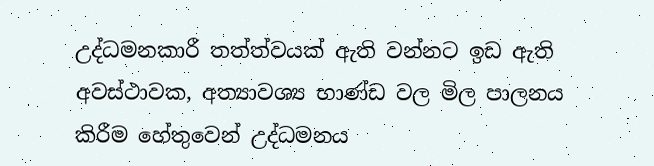උද්ධමනකාරී තත්ත්වයක් ඇති වන්නට ඉඩ ඇති අවස්ථාවක, අත්‍යාවශ්‍ය භාණ්ඩ වල මිල පාලනය කිරීම හේතුවෙන් උද්ධමනය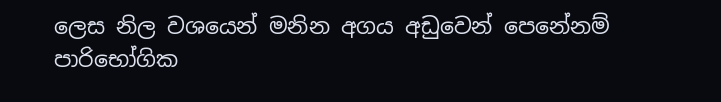ලෙස නිල වශයෙන් මනින අගය අඩුවෙන් පෙනේනම් පාරිභෝගික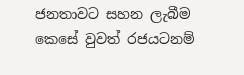ජනතාවට සහන ලැබීම කෙසේ වුවත් රජයටනම්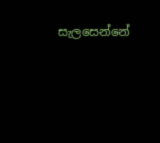සැලසෙන්නේ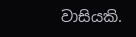වාසියකි.